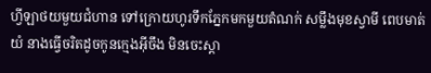ហ្វីឡាថយមួយជំហាន ទៅក្រោយហូរទឹកភ្នែកមកមួយតំណក់ សម្លឹងមុខស្វាមី ពេបមាត់យំ នាងធ្វើចរិតដូចកូនក្មេងអ៊ីចឹង មិនចេះស្តា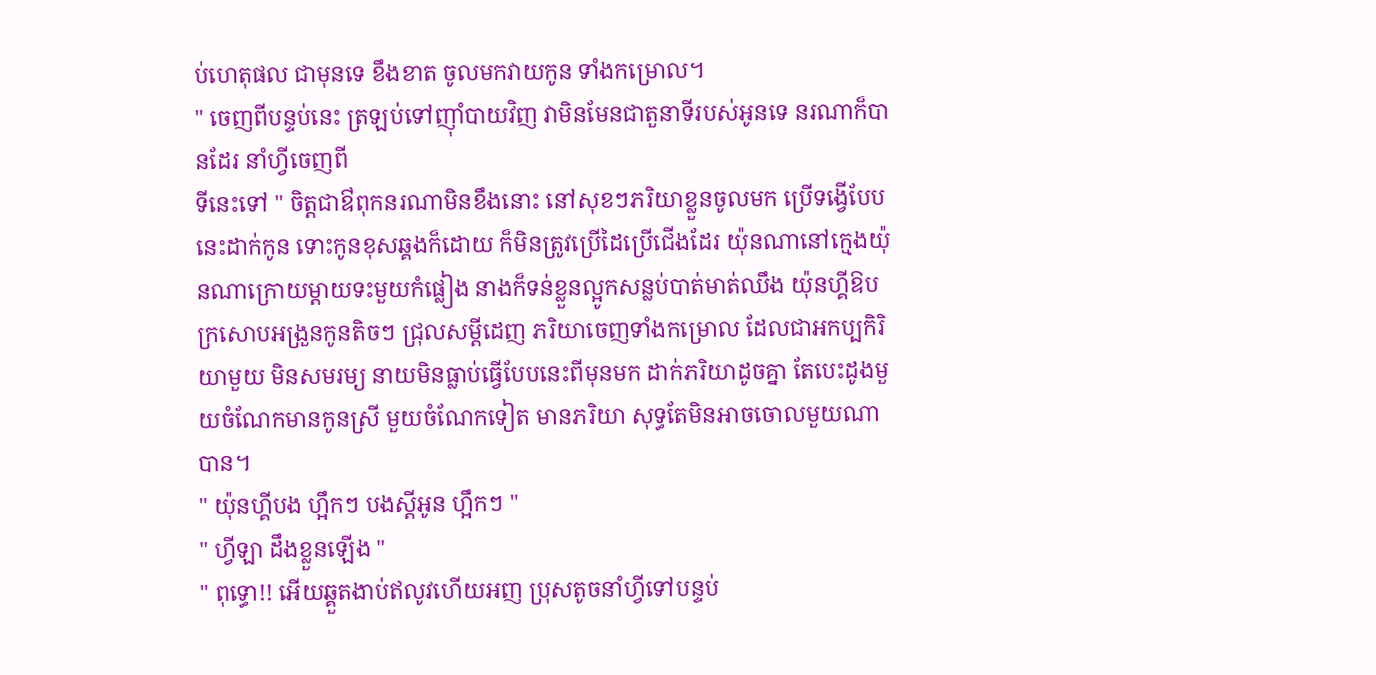ប់ហេតុផល ជាមុនទេ ខឹងខាត ចូលមកវាយកូន ទាំងកម្រោល។
" ចេញពីបន្ទប់នេះ ត្រឡប់ទៅញ៉ាំបាយវិញ វាមិនមែនជាតួនាទីរបស់អូនទេ នរណាក៏បានដែរ នាំហ្វីចេញពី
ទីនេះទៅ " ចិត្តជាឳពុកនរណាមិនខឹងនោះ នៅសុខៗភរិយាខ្លួនចូលមក ប្រើទង្វើបែបនេះដាក់កូន ទោះកូនខុសឆ្គងក៏ដោយ ក៏មិនត្រូវប្រើដៃប្រើជើងដែរ យ៉ុនណានៅក្មេងយ៉ុនណាក្រោយម្តាយទះមួយកំផ្លៀង នាងក៏ទន់ខ្លួនល្អូកសន្លប់បាត់មាត់ឈឹង យ៉ុនហ្គីឱបក្រសោបអង្រួនកូនតិចៗ ជ្រុលសម្តីដេញ ភរិយាចេញទាំងកម្រោល ដែលជាអកប្បកិរិយាមួយ មិនសមរម្យ នាយមិនធ្លាប់ធ្វើបែបនេះពីមុនមក ដាក់ភរិយាដូចគ្នា តែបេះដូងមួយចំណែកមានកូនស្រី មួយចំណែកទៀត មានភរិយា សុទ្ធតែមិនអាចចោលមួយណាបាន។
" យ៉ុនហ្គីបង ហ្អឹកៗ បងស្តីអូន ហ្អឹកៗ "
" ហ្វីឡា ដឹងខ្លួនឡើង "
" ពុទ្ធោ!! អើយឆ្គួតងាប់ឥលូវហើយអញ ប្រុសតូចនាំហ្វីទៅបន្ទប់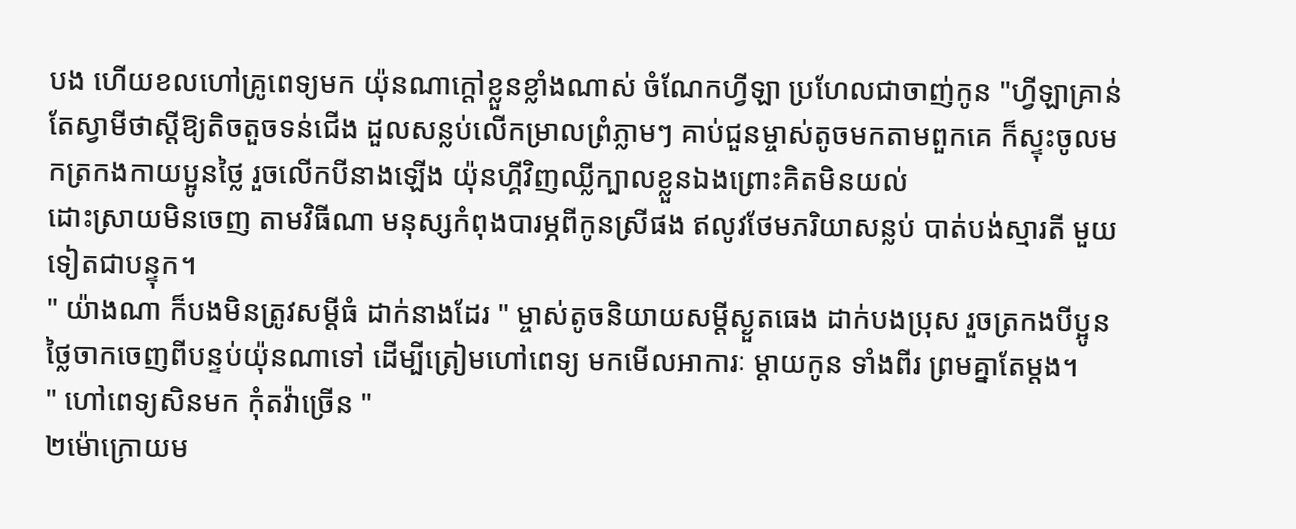បង ហើយខលហៅគ្រូពេទ្យមក យ៉ុនណាក្តៅខ្លួនខ្លាំងណាស់ ចំណែកហ្វីឡា ប្រហែលជាចាញ់កូន "ហ្វីឡាគ្រាន់តែស្វាមីថាស្តីឱ្យតិចតួចទន់ជើង ដួលសន្លប់លើកម្រាលព្រំភ្លាមៗ គាប់ជួនម្ចាស់តូចមកតាមពួកគេ ក៏ស្ទុះចូលមកត្រកងកាយប្អូនថ្លៃ រួចលើកបីនាងឡើង យ៉ុនហ្គីវិញឈ្លីក្បាលខ្លួនឯងព្រោះគិតមិនយល់
ដោះស្រាយមិនចេញ តាមវិធីណា មនុស្សកំពុងបារម្ភពីកូនស្រីផង ឥលូវថែមភរិយាសន្លប់ បាត់បង់ស្មារតី មួយទៀតជាបន្ទុក។
" យ៉ាងណា ក៏បងមិនត្រូវសម្តីធំ ដាក់នាងដែរ " ម្ចាស់តូចនិយាយសម្តីស្ងួតធេង ដាក់បងប្រុស រួចត្រកងបីប្អូនថ្លៃចាកចេញពីបន្ទប់យ៉ុនណាទៅ ដើម្បីត្រៀមហៅពេទ្យ មកមើលអាការៈ ម្តាយកូន ទាំងពីរ ព្រមគ្នាតែម្តង។
" ហៅពេទ្យសិនមក កុំតវ៉ាច្រើន "
២ម៉ោក្រោយម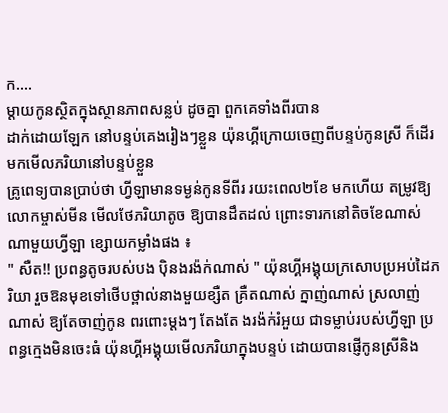ក....
ម្តាយកូនស្ថិតក្នុងស្ថានភាពសន្លប់ ដូចគ្នា ពួកគេទាំងពីរបាន
ដាក់ដោយឡែក នៅបន្ទប់គេងរៀងៗខ្លួន យ៉ុនហ្គីក្រោយចេញពីបន្ទប់កូនស្រី ក៏ដើរមកមើលភរិយានៅបន្ទប់ខ្លួន
គ្រូពេទ្យបានប្រាប់ថា ហ្វីឡាមានទម្ងន់កូនទីពីរ រយះពេល២ខែ មកហើយ តម្រូវឱ្យលោកម្ចាស់មីន មើលថែភរិយាតូច ឱ្យបានដឹតដល់ ព្រោះទារកនៅតិចខែណាស់ ណាមួយហ្វីឡា ខ្សោយកម្លាំងផង ៖
" សឺត!! ប្រពន្ធតូចរបស់បង បុិនងរង៉ក់ណាស់ " យ៉ុនហ្គីអង្គុយក្រសោបប្រអប់ដៃភរិយា រួចឱនមុខទៅថើបថ្ពាល់នាងមួយខ្សឺត គ្រឺតណាស់ ក្នាញ់ណាស់ ស្រលាញ់ណាស់ ឱ្យតែចាញ់កូន ពរពោះម្តងៗ តែងតែ ងរង៉ក់រំអួយ ជាទម្លាប់របស់ហ្វីឡា ប្រពន្ធក្មេងមិនចេះធំ យ៉ុនហ្គីអង្គុយមើលភរិយាក្នុងបន្ទប់ ដោយបានផ្ញើកូនស្រីនិង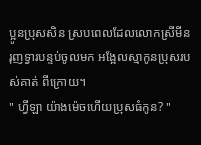ប្អូនប្រុសសិន ស្របពេលដែលលោកស្រីមីន រុញទ្វារបន្ទប់ចូលមក អង្អែលស្មាកូនប្រុសរបស់គាត់ ពីក្រោយ។
" ហ្វីឡា យ៉ាងម៉េចហើយប្រុសធំកូន? "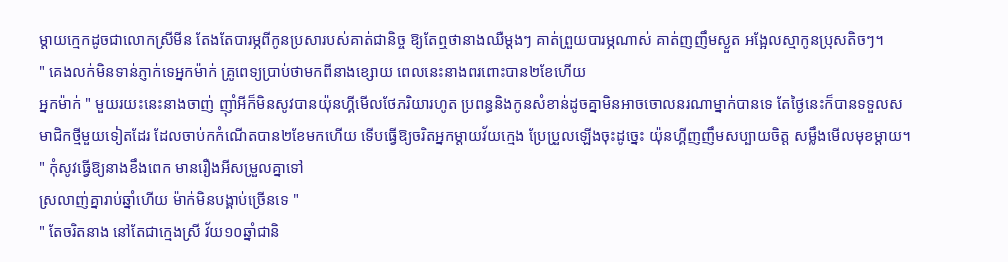ម្តាយក្មេកដូចជាលោកស្រីមីន តែងតែបារម្ភពីកូនប្រសារបស់គាត់ជានិច្ច ឱ្យតែឮថានាងឈឺម្តងៗ គាត់ព្រួយបារម្ភណាស់ គាត់ញញឹមស្ងួត អង្អែលស្មាកូនប្រុសតិចៗ។
" គេងលក់មិនទាន់ភ្ញាក់ទេអ្នកម៉ាក់ គ្រូពេទ្យប្រាប់ថាមកពីនាងខ្សោយ ពេលនេះនាងពរពោះបាន២ខែហើយ
អ្នកម៉ាក់ " មួយរយះនេះនាងចាញ់ ញ៉ាំអីក៏មិនសូវបានយ៉ុនហ្គីមើលថែភរិយារហូត ប្រពន្ធនិងកូនសំខាន់ដូចគ្នាមិនអាចចោលនរណាម្នាក់បានទេ តែថ្ងៃនេះក៏បានទទួលសមាជិកថ្មីមួយទៀតដែរ ដែលចាប់កកំណើតបាន២ខែមកហើយ ទើបធ្វើឱ្យចរិតអ្នកម្តាយវ័យក្មេង ប្រែប្រួលឡើងចុះដូច្នេះ យ៉ុនហ្គីញញឹមសប្បាយចិត្ត សម្លឹងមើលមុខម្តាយ។
" កុំសូវធ្វើឱ្យនាងខឹងពេក មានរឿងអីសម្រួលគ្នាទៅ
ស្រលាញ់គ្នារាប់ឆ្នាំហើយ ម៉ាក់មិនបង្គាប់ច្រើនទេ "
" តែចរិតនាង នៅតែជាក្មេងស្រី វ័យ១០ឆ្នាំជានិ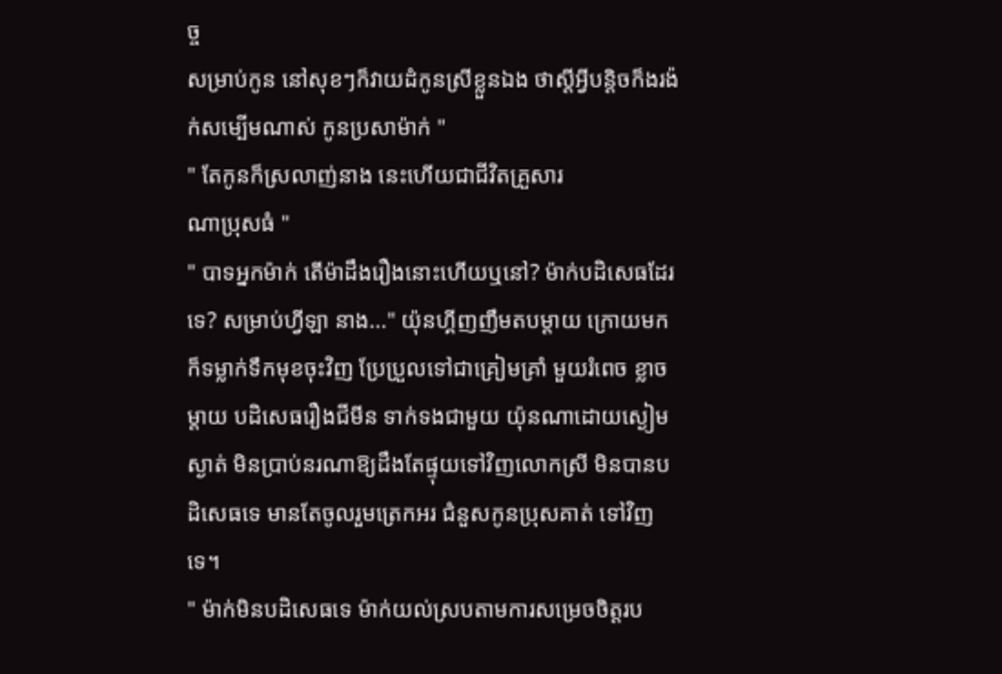ច្ច
សម្រាប់កូន នៅសុខៗក៏វាយដំកូនស្រីខ្លួនឯង ថាស្តីអ្វីបន្តិចក៏ងរង៉ក់សម្បើមណាស់ កូនប្រសាម៉ាក់ "
" តែកូនក៏ស្រលាញ់នាង នេះហើយជាជីវិតគ្រួសារ
ណាប្រុសធំ "
" បាទអ្នកម៉ាក់ តើម៉ាដឹងរឿងនោះហើយឬនៅ? ម៉ាក់បដិសេធដែរទេ? សម្រាប់ហ្វីឡា នាង..." យ៉ុនហ្គីញញឹមតបម្តាយ ក្រោយមកក៏ទម្លាក់ទឹកមុខចុះវិញ ប្រែប្រួលទៅជាគ្រៀមគ្រាំ មួយរំពេច ខ្លាចម្តាយ បដិសេធរឿងជីមីន ទាក់ទងជាមួយ យ៉ុនណាដោយស្ងៀមស្ងាត់ មិនប្រាប់នរណាឱ្យដឹងតែផ្ទុយទៅវិញលោកស្រី មិនបានបដិសេធទេ មានតែចូលរួមត្រេកអរ ជំនួសកូនប្រុសគាត់ ទៅវិញទេ។
" ម៉ាក់មិនបដិសេធទេ ម៉ាក់យល់ស្របតាមការសម្រេចចិត្តរប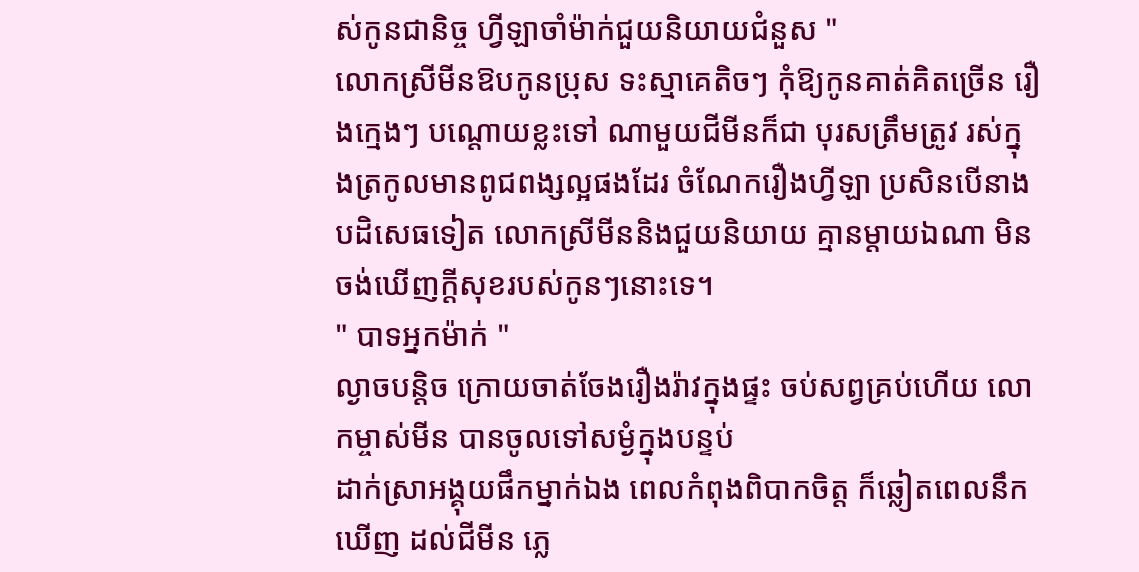ស់កូនជានិច្ច ហ្វីឡាចាំម៉ាក់ជួយនិយាយជំនួស "
លោកស្រីមីនឱបកូនប្រុស ទះស្មាគេតិចៗ កុំឱ្យកូនគាត់គិតច្រើន រឿងក្មេងៗ បណ្តោយខ្លះទៅ ណាមួយជីមីនក៏ជា បុរសត្រឹមត្រូវ រស់ក្នុងត្រកូលមានពូជពង្សល្អផងដែរ ចំណែករឿងហ្វីឡា ប្រសិនបើនាងបដិសេធទៀត លោកស្រីមីននិងជួយនិយាយ គ្មានម្តាយឯណា មិនចង់ឃើញក្តីសុខរបស់កូនៗនោះទេ។
" បាទអ្នកម៉ាក់ "
ល្ងាចបន្តិច ក្រោយចាត់ចែងរឿងរ៉ាវក្នុងផ្ទះ ចប់សព្វគ្រប់ហើយ លោកម្ចាស់មីន បានចូលទៅសម្ងំក្នុងបន្ទប់
ដាក់ស្រាអង្គុយផឹកម្នាក់ឯង ពេលកំពុងពិបាកចិត្ត ក៏ឆ្លៀតពេលនឹកឃើញ ដល់ជីមីន ភ្លេ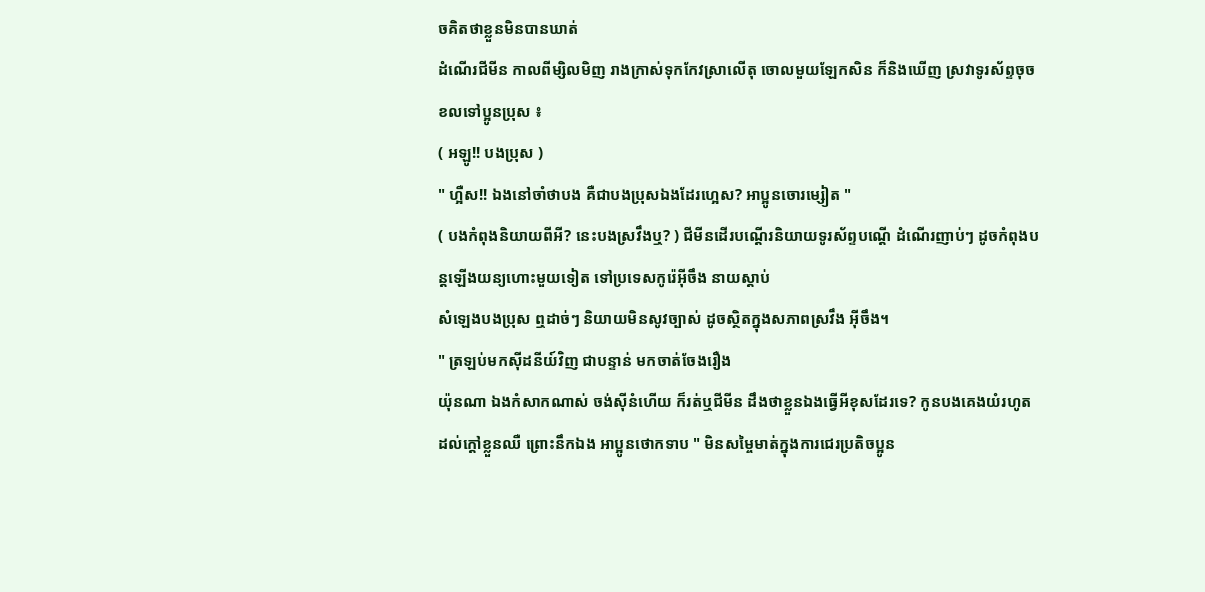ចគិតថាខ្លួនមិនបានឃាត់
ដំណើរជីមីន កាលពីម្សិលមិញ រាងក្រាស់ទុកកែវស្រាលើតុ ចោលមួយឡែកសិន ក៏និងឃើញ ស្រវាទូរស័ព្ទចុចខលទៅប្អូនប្រុស ៖
( អឡូ!! បងប្រុស )
" ហ្អឺស!! ឯងនៅចាំថាបង គឺជាបងប្រុសឯងដែរហ្អេស? អាប្អូនចោរម្សៀត "
( បងកំពុងនិយាយពីអី? នេះបងស្រវឹងឬ? ) ជីមីនដើរបណ្តើរនិយាយទូរស័ព្ទបណ្តើ ដំណើរញាប់ៗ ដូចកំពុងបន្តឡើងយន្យហោះមួយទៀត ទៅប្រទេសកូរ៉េអ៊ីចឹង នាយស្តាប់
សំឡេងបងប្រុស ឮដាច់ៗ និយាយមិនសូវច្បាស់ ដូចស្ថិតក្នុងសភាពស្រវឹង អ៊ីចឹង។
" ត្រឡប់មកសុីដនីយ៍វិញ ជាបន្ទាន់ មកចាត់ចែងរឿង
យ៉ុនណា ឯងកំសាកណាស់ ចង់សុីនំហើយ ក៏រត់ឬជីមីន ដឹងថាខ្លួនឯងធ្វើអីខុសដែរទេ? កូនបងគេងយំរហូតដល់ក្តៅខ្លួនឈឺ ព្រោះនឹកឯង អាប្អូនថោកទាប " មិនសម្ចៃមាត់ក្នុងការជេរប្រតិចប្អូន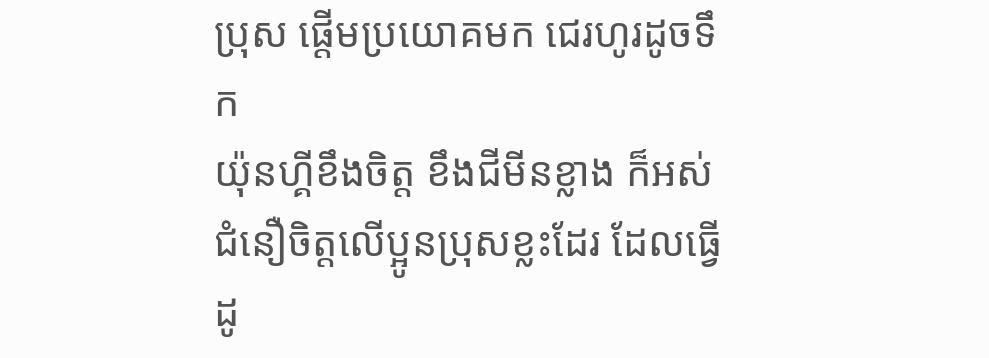ប្រុស ផ្តើមប្រយោគមក ជេរហូរដូចទឹក
យ៉ុនហ្គីខឹងចិត្ត ខឹងជីមីនខ្លាង ក៏អស់ជំនឿចិត្តលើប្អូនប្រុសខ្លះដែរ ដែលធ្វើដូ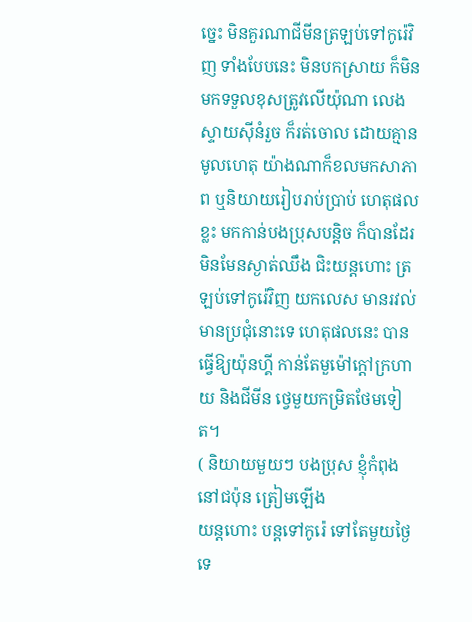ច្នេះ មិនគួរណាជីមីនត្រឡប់ទៅកូរ៉េវិញ ទាំងបែបនេះ មិនបកស្រាយ ក៏មិនមកទទួលខុសត្រូវលើយ៉ុណា លេងស្ទាយសុីនំរួច ក៏រត់ចោល ដោយគ្មានមូលហេតុ យ៉ាងណាក៏ខលមកសាភាព ឬនិយាយរៀបរាប់ប្រាប់ ហេតុផលខ្លះ មកកាន់បងប្រុសបន្តិច ក៏បានដែរ មិនមែនស្ងាត់ឈឹង ជិះយន្តហោះ ត្រឡប់ទៅកូរ៉េវិញ យកលេស មានរវល់មានប្រជុំនោះទេ ហេតុផលនេះ បានធ្វើឱ្យយ៉ុនហ្គី កាន់តែមួម៉ៅក្តៅក្រហាយ និងជីមីន ថ្វេមួយកម្រិតថែមទៀត។
( និយាយមួយៗ បងប្រុស ខ្ញុំកំពុងនៅជប៉ុន ត្រៀមឡើង
យន្តហោះ បន្តទៅកូរ៉េ ទៅតែមួយថ្ងៃទេ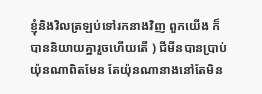ខ្ញុំនិងវិលត្រឡប់ទៅរកនាងវិញ ពួកយើង ក៏បាននិយាយគ្នារួចហើយតើ ) ជីមីនបានប្រាប់យ៉ុនណាពិតមែន តែយ៉ុនណានាងនៅតែមិន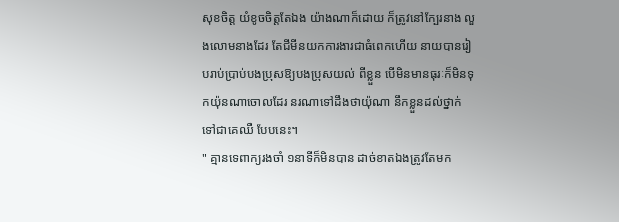សុខចិត្ត យំខូចចិត្តតែឯង យ៉ាងណាក៏ដោយ ក៏ត្រូវនៅក្បែរនាង លួងលោមនាងដែរ តែជីមីនយកការងារជាធំពេកហើយ នាយបានរៀបរាប់ប្រាប់បងប្រុសឱ្យបងប្រុសយល់ ពីខ្លួន បើមិនមានធុរៈក៏មិនទុកយ៉ុនណាចោលដែរ នរណាទៅដឹងថាយ៉ុណា នឹកខ្លួនដល់ថ្នាក់ ទៅជាគេឈឺ បែបនេះ។
" គ្មានទេពាក្យរងចាំ ១នាទីក៏មិនបាន ដាច់ខាតឯងត្រូវតែមក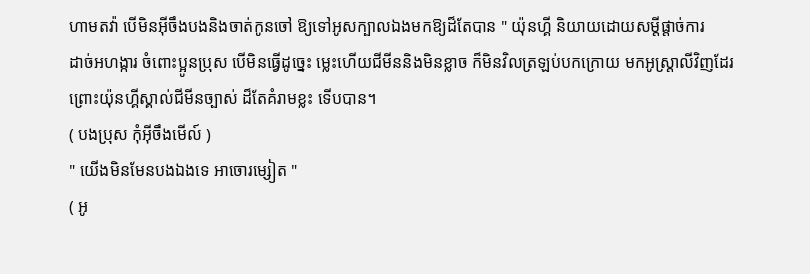ហាមតវ៉ា បើមិនអ៊ីចឹងបងនិងចាត់កូនចៅ ឱ្យទៅអូសក្បាលឯងមកឱ្យដ៏តែបាន " យ៉ុនហ្គី និយាយដោយសម្តីផ្តាច់ការ
ដាច់អហង្ការ ចំពោះប្អូនប្រុស បើមិនធ្វើដូច្នេះ ម្លេះហើយជីមីននិងមិនខ្លាច ក៏មិនវិលត្រឡប់បកក្រោយ មកអូស្ត្រាលីវិញដែរ ព្រោះយ៉ុនហ្គីស្គាល់ជីមីនច្បាស់ ដ៏តែគំរាមខ្លះ ទើបបាន។
( បងប្រុស កុំអ៊ីចឹងមើល៍ )
" យើងមិនមែនបងឯងទេ អាចោរម្សៀត "
( អូ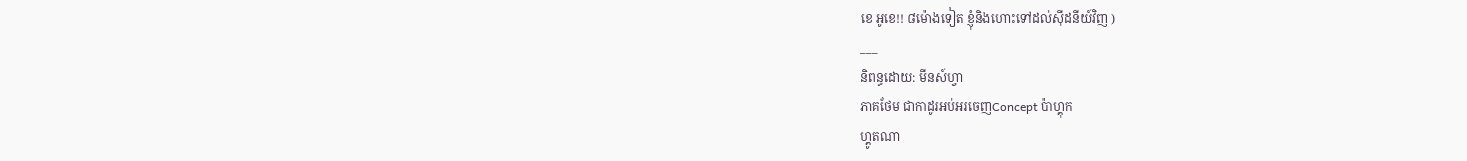ខេ អូខេ!! ៨ម៉ោងទៀត ខ្ញុំនិងហោះទៅដល់សុីដនីយ៍វិញ )
___
និពន្ធដោយ: មីនស៍ហ្វា
ភាគថែម ជាកាដូរអប់អរចេញConcept ប៉ាហ្គុក
ហ្គូតណា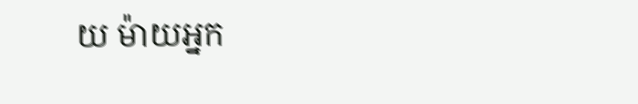យ ម៉ាយអ្នក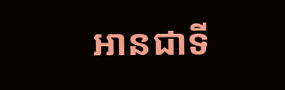អានជាទី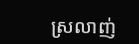ស្រលាញ់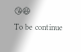😘😆
To be continue